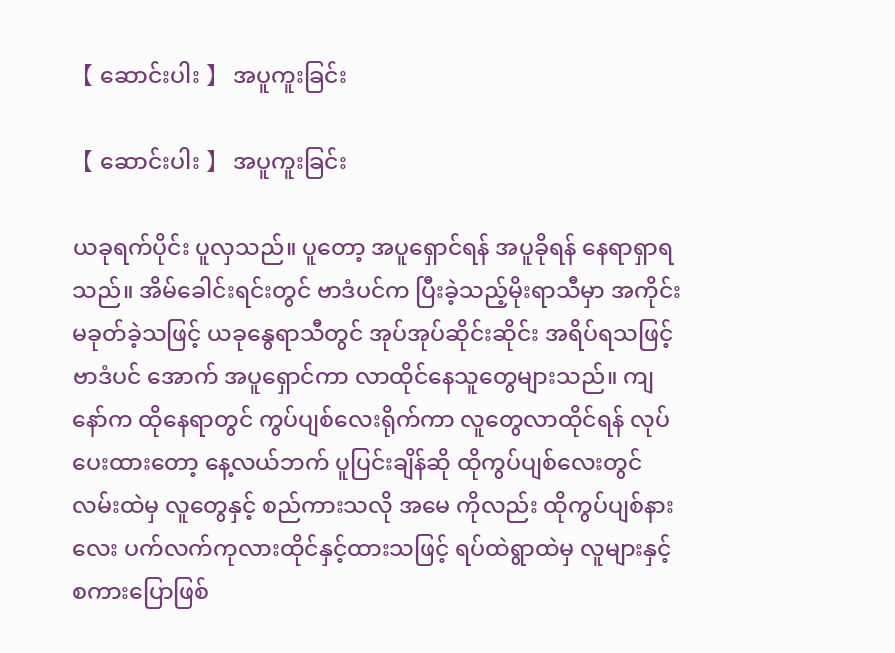【 ဆောင်းပါး 】 အပူကူးခြင်း

【 ဆောင်းပါး 】 အပူကူးခြင်း

ယခုရက်ပိုင်း ပူလှသည်။ ပူတော့ အပူရှောင်ရန် အပူခိုရန် နေရာရှာရသည်။ အိမ်ခေါင်းရင်းတွင် ဗာဒံပင်က ပြီးခဲ့သည့်မိုးရာသီမှာ အကိုင်းမခုတ်ခဲ့သဖြင့် ယခုနွေရာသီတွင် အုပ်အုပ်ဆိုင်းဆိုင်း အရိပ်ရသဖြင့် ဗာဒံပင် အောက် အပူရှောင်ကာ လာထိုင်နေသူတွေများသည်။ ကျနော်က ထိုနေရာတွင် ကွပ်ပျစ်လေးရိုက်ကာ လူတွေလာထိုင်ရန် လုပ်ပေးထားတော့ နေ့လယ်ဘက် ပူပြင်းချိန်ဆို ထိုကွပ်ပျစ်လေးတွင် လမ်းထဲမှ လူတွေနှင့် စည်ကားသလို အမေ ကိုလည်း ထိုကွပ်ပျစ်နားလေး ပက်လက်ကုလားထိုင်နှင့်ထားသဖြင့် ရပ်ထဲရွာထဲမှ လူများနှင့် စကားပြောဖြစ်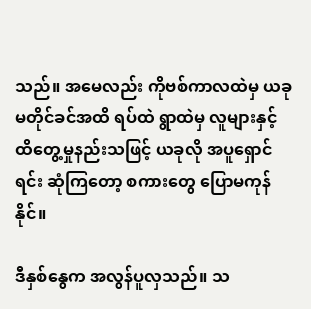သည်။ အမေလည်း ကိုဗစ်ကာလထဲမှ ယခုမတိုင်ခင်အထိ ရပ်ထဲ ရွာထဲမှ လူများနှင့် ထိတွေ့မှုနည်းသဖြင့် ယခုလို အပူရှောင်ရင်း ဆုံကြတော့ စကားတွေ ပြောမကုန်နိုင်။

ဒီနှစ်နွေက အလွန်ပူလှသည်။ သ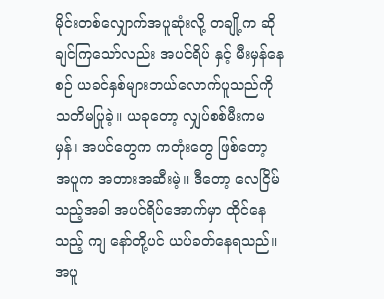မိုင်းတစ်လျှောက်အပူဆုံးလို့ တချို့က ဆိုချင်ကြသော်လည်း အပင်ရိပ် နှင့် မီးမှန်နေစဉ် ယခင်နှစ်များဘယ်လောက်ပူသည်ကို သတိမပြုခဲ့။ ယခုတော့ လျှပ်စစ်မီးကမမှန်၊ အပင်တွေက ကတုံးတွေ ဖြစ်တော့ အပူက အတားအဆီးမဲ့။ ဒီတော့ လေငြိမ်သည့်အခါ အပင်ရိပ်အောက်မှာ ထိုင်နေသည့် ကျ နော်တို့ပင် ယပ်ခတ်နေရသည်။ အပူ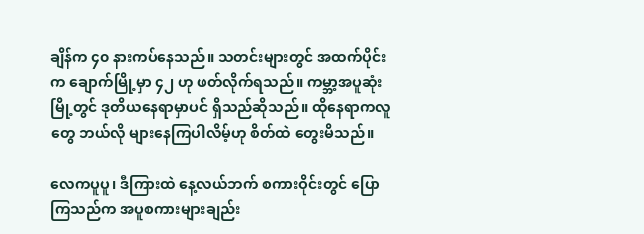ချိန်က ၄၀ နားကပ်နေသည်။ သတင်းများတွင် အထက်ပိုင်းက ချောက်မြို့မှာ ၄၂ ဟု ဖတ်လိုက်ရသည်။ ကမ္ဘာ့အပူဆုံးမြို့တွင် ဒုတိယနေရာမှာပင် ရှိသည်ဆိုသည်။ ထိုနေရာကလူတွေ ဘယ်လို များနေကြပါလိမ့်ဟု စိတ်ထဲ တွေးမိသည်။

လေကပူပူ၊ ဒီကြားထဲ နေ့လယ်ဘက် စကားဝိုင်းတွင် ပြောကြသည်က အပူစကားများချည်း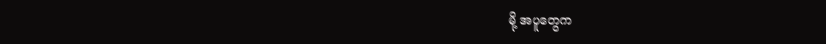မို့ အပူတွေက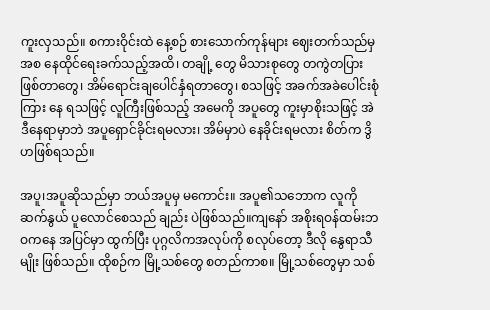ကူးလှသည်။ စကားဝိုင်းထဲ နေ့စဉ် စားသောက်ကုန်များ ဈေးတက်သည်မှ အစ နေထိုင်ရေးခက်သည့်အထိ၊ တချို့ တွေ မိသားစုတွေ တကွဲတပြားဖြစ်တာတွေ၊ အိမ်ရောင်းချပေါင်နှံရတာတွေ၊ စသဖြင့် အခက်အခဲပေါင်းစုံကြား နေ ရသဖြင့် လူကြီးဖြစ်သည့် အမေကို အပူတွေ ကူးမှာစိုးသဖြင့် အဲဒီနေရာမှာဘဲ အပူရှောင်ခိုင်းရမလား၊ အိမ်မှာပဲ နေခိုင်းရမလား စိတ်က ဒွိဟဖြစ်ရသည်။

အပူ၊အပူဆိုသည်မှာ ဘယ်အပူမှ မကောင်း။ အပူ၏သဘောက လူကို ဆက်နွယ် ပူလောင်စေသည် ချည်း ပဲဖြစ်သည်။ကျနော် အစိုးရဝန်ထမ်းဘဝကနေ အပြင်မှာ ထွက်ပြီး ပုဂ္ဂလိကအလုပ်ကို စလုပ်တော့ ဒီလို နွေရာသီ မျိုး ဖြစ်သည်။ ထိုစဉ်က မြို့သစ်တွေ စတည်ကာစ။ မြို့သစ်တွေမှာ သစ်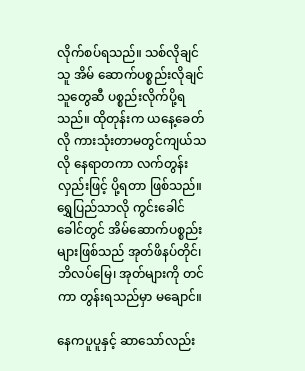လိုက်စပ်ရသည်။ သစ်လိုချင်သူ အိမ် ဆောက်ပစ္စည်းလိုချင်သူတွေဆီ ပစ္စည်းလိုက်ပို့ရသည်။ ထိုတုန်းက ယနေ့ခေတ်လို ကားသုံးတာမတွင်ကျယ်သလို နေရာတကာ လက်တွန်းလှည်းဖြင့် ပို့ရတာ ဖြစ်သည်။ ရွှေပြည်သာလို ကွင်းခေါင်ခေါင်တွင် အိမ်ဆောက်ပစ္စည်း များဖြစ်သည် အုတ်ဖိနပ်တိုင်၊ ဘိလပ်မြေ၊ အုတ်များကို တင်ကာ တွန်းရသည်မှာ မချောင်။

နေကပူပူနှင့် ဆာသော်လည်း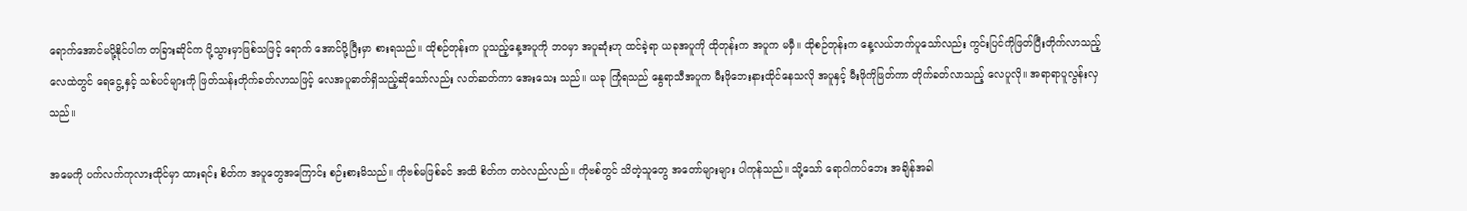ရောက်အောင်မပို့နိုင်ပါက တခြားဆိုင်က ပို့သွားမှာဖြစ်သဖြင့် ရောက် အောင်ပို့ပြီးမှာ စားရသည်။ ထိုစဉ်တုန်းက ပူသည့်နေ့အပူကို ဘဝမှာ အပူဆုံးဟု ထင်ခဲ့ရာ ယခုအပူကို ထိုတုန်းက အပူက မမှီ။ ထိုစဉ်တုန်းက နေ့လယ်ဘက်ပူသော်လည်း ကွင်းပြင်ကိုဖြတ်ပြီးတိုက်လာသည့် လေထဲတွင် ရေငွေ့ နှင့် သစ်ပင်များကို ဖြတ်သန်းတိုက်ခတ်လာသဖြင့် လေအပူဓာတ်ရှိသည့်ဆိုသော်လည်း လတ်ဆတ်ကာ အေးသေး သည်။ ယခု ကြုံရသည် နွေရာသီအပူက မီးဖိုဘေးနားထိုင်နေသလို အပူနှင့် မီးဖိုကိုဖြတ်ကာ တိုက်ခတ်လာသည့် လေပူလို။ အရာရာပူလွန်းလှသည်။

အမေကို ပက်လက်ကုလားထိုင်မှာ ထားရင်း စိတ်က အပူတွေအကြောင်း စဉ်းစားမိသည်။ ကိုဗစ်မဖြစ်ခင် အထိ စိတ်က တဝဲလည်လည်။ ကိုဗစ်တွင် သိတဲ့သူတွေ အတော်များများ ပါကုန်သည်။ သို့သော် ရောဂါကပ်ဘေး အချိန်အခါ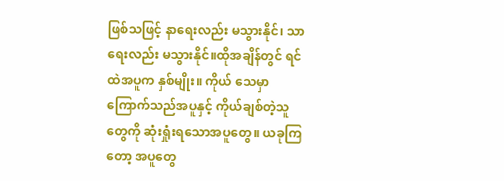ဖြစ်သဖြင့် နာရေးလည်း မသွားနိုင်၊ သာရေးလည်း မသွားနိုင်။ထိုအချိန်တွင် ရင်ထဲအပူက နှစ်မျိုး။ ကိုယ် သေမှာ ကြောက်သည်အပူနှင့် ကိုယ်ချစ်တဲ့သူတွေကို ဆုံးရှုံးရသောအပူတွေ။ ယခုကြတော့ အပူတွေ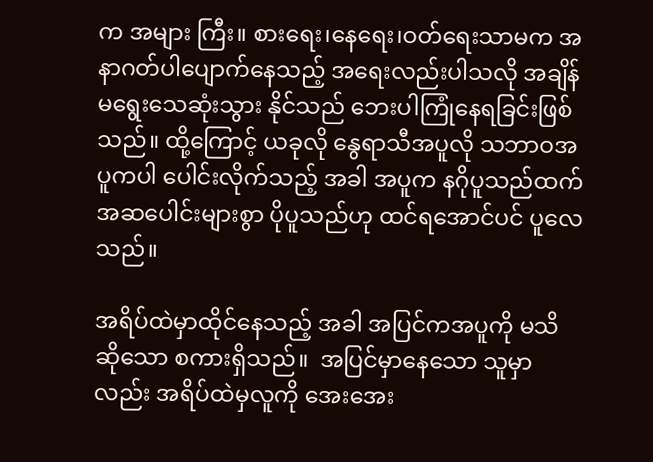က အများ ကြီး။ စားရေး၊နေရေး၊ဝတ်ရေးသာမက အနာဂတ်ပါပျောက်နေသည့် အရေးလည်းပါသလို အချိန်မရွေးသေဆုံးသွား နိုင်သည် ဘေးပါကြုံနေရခြင်းဖြစ်သည်။ ထို့ကြောင့် ယခုလို နွေရာသီအပူလို သဘာဝအပူကပါ ပေါင်းလိုက်သည့် အခါ အပူက နဂိုပူသည်ထက် အဆပေါင်းများစွာ ပိုပူသည်ဟု ထင်ရအောင်ပင် ပူလေသည်။

အရိပ်ထဲမှာထိုင်နေသည့် အခါ အပြင်ကအပူကို မသိ ဆိုသော စကားရှိသည်။  အပြင်မှာနေသော သူမှာ လည်း အရိပ်ထဲမှလူကို အေးအေး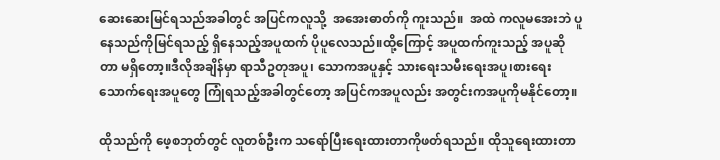ဆေးဆေးမြင်ရသည်အခါတွင် အပြင်ကလူသို့  အအေးဓာတ်ကို ကူးသည်။  အထဲ ကလူမအေးဘဲ ပူနေသည်ကိုမြင်ရသည့် ရှိနေသည့်အပူထက် ပိုပူလေသည်။ထို့ကြောင့် အပူထက်ကူးသည့် အပူဆို တာ မရှိတော့။ဒီလိုအချိန်မှာ ရာသီဥတုအပူ၊ သောကအပူနှင့် သားရေးသမီးရေးအပူ၊စားရေးသောက်ရေးအပူတွေ ကြုံရသည့်အခါတွင်တော့ အပြင်ကအပူလည်း အတွင်းကအပူကိုမနိုင်တော့။

ထိုသည်ကို ဖေ့စဘုတ်တွင် လူတစ်ဦးက သရော်ပြီးရေးထားတာကိုဖတ်ရသည်။ ထိုသူရေးထားတာ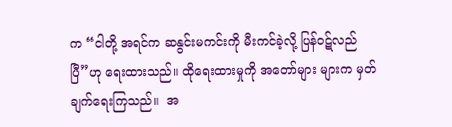က “ငါတို့ အရင်က ဆနွင်းမကင်းကို မီးကင်ခဲ့လို့ ပြန်ဝဋ်လည်ပြီ”ဟု ရေးထားသည်။ ထိုရေးထားမှုကို အတော်များ များက မှတ်ချက်ရေးကြသည်။  အ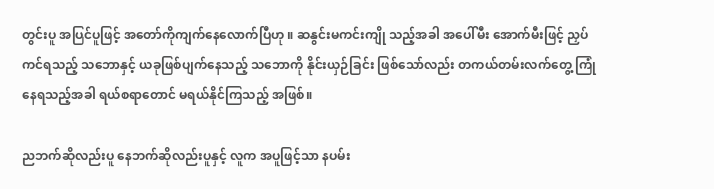တွင်းပူ အပြင်ပူဖြင့် အတော်ကိုကျက်နေလောက်ပြီဟု ။ ဆနွင်းမကင်းကျို သည့်အခါ အပေါ်မီး အောက်မီးဖြင့် ညှပ်ကင်ရသည့် သဘောနှင့် ယခုဖြစ်ပျက်နေသည့် သဘောကို နိုင်းယှဉ်ခြင်း ဖြစ်သော်လည်း တကယ်တမ်းလက်တွေ့ ကြုံနေရသည့်အခါ ရယ်စရာတောင် မရယ်နိုင်ကြသည့် အဖြစ်။

ညဘက်ဆိုလည်းပူ နေဘက်ဆိုလည်းပူနှင့် လူက အပူဖြင့်သာ နပမ်း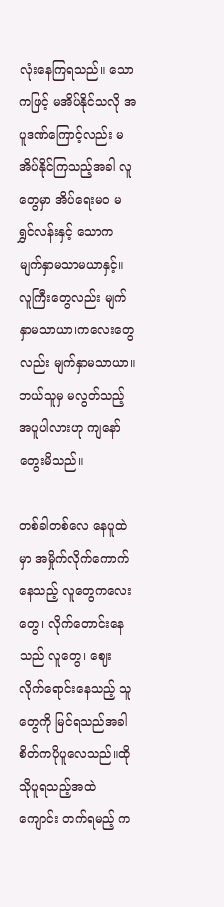လုံးနေကြရသည်။ သောကဖြင့် မအိပ်နိုင်သလို အပူဒဏ်ကြောင့်လည်း မအိပ်နိုင်ကြသည့်အခါ လူတွေမှာ အိပ်ရေးမ၀ မရွှင်လန်းနှင့် သောက မျက်နှာမသာမယာနှင့်။ လူကြီးတွေလည်း မျက်နှာမသာယာ၊ကလေးတွေလည်း မျက်နှာမသာယာ။ ဘယ်သူမှ မလွတ်သည့် အပူပါလားဟု ကျနော်တွေးမိသည်။

တစ်ခါတစ်လေ နေပူထဲမှာ အမှိုက်လိုက်ကောက်နေသည့် လူတွေကလေးတွေ၊ လိုက်တောင်းနေသည် လူတွေ၊ ဈေးလိုက်ရောင်းနေသည့် သူတွေကို မြင်ရသည်အခါ စိတ်ကပိုပူလေသည်။ထိုသိုပူရသည့်အထဲ ကျောင်း တက်ရမည့် က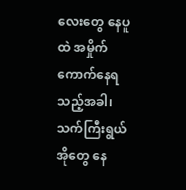လေးတွေ နေပူထဲ အမှိုက်ကောက်နေရသည့်အခါ၊ သက်ကြီးရွယ်အိုတွေ နေ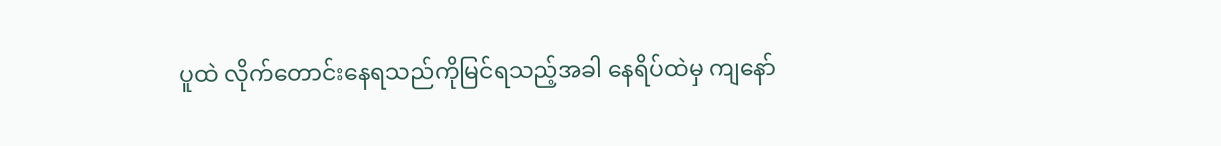ပူထဲ လိုက်တောင်းနေရသည်ကိုမြင်ရသည့်အခါ နေရိပ်ထဲမှ ကျနော်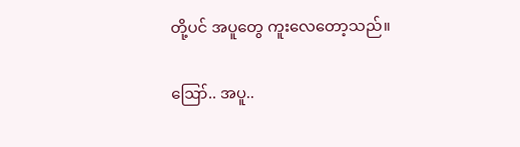တို့ပင် အပူတွေ ကူးလေတော့သည်။

ဪ.. အပူ..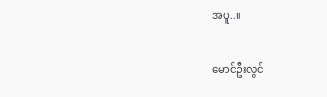အပူ..။

မောင်ဦးလွင်